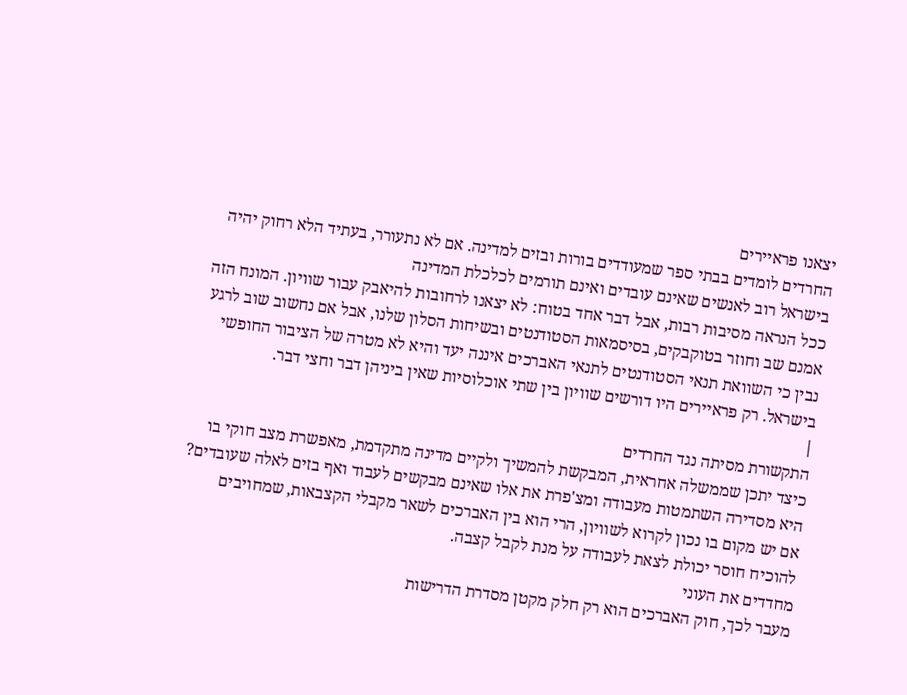יצאנו פראיירים
החרדים לומדים בבתי ספר שמעודדים בורות ובזים למדינה. אם לא נתעורר, בעתיד הלא רחוק יהיה בישראל רוב לאנשים שאינם עובדים ואינם תורמים לכלכלת המדינה
ככל הנראה מסיבות רבות, אבל דבר אחד בטוח: לא יצאנו לרחובות להיאבק עבור שוויון. המונח הזה אמנם שב וחוזר בטוקבקים, בסיסמאות הסטודנטים ובשיחות הסלון שלנו, אבל אם נחשוב שוב לרגע נבין כי השוואת תנאי הסטודנטים לתנאי האברכים איננה יעד והיא לא מטרה של הציבור החופשי בישראל. רק פראיירים היו דורשים שוויון בין שתי אוכלוסיות שאין ביניהן דבר וחצי דבר.
|
התקשורת מסיתה נגד החרדים
כיצד יתכן שממשלה אחראית, המבקשת להמשיך ולקיים מדינה מתקדמת, מאפשרת מצב חוקי בו היא מסדירה השתמטות מעבודה ומצ'פרת את אלו שאינם מבקשים לעבוד ואף בזים לאלה שעובדים? אם יש מקום בו נכון לקרוא לשוויון, הרי הוא בין האברכים לשאר מקבלי הקצבאות, שמחויבים להוכיח חוסר יכולת לצאת לעבודה על מנת לקבל קצבה.
מחדדים את העוני
מעבר לכך, חוק האברכים הוא רק חלק מקטן מסדרת הדרישות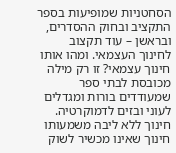הסחטניות שמופיעות בספר התקציב ובחוק ההסדרים, ובראשן – עוד תקצוב לחינוך העצמאי. ומהו אותו חינוך עצמאי? זו רק מילה מכובסת לבתי ספר שמעודדים בורות ומגדלים לעוני ובזים לדמוקרטיה. חינוך ללא ליבה משמעותו חינוך שאינו מכשיר לשוק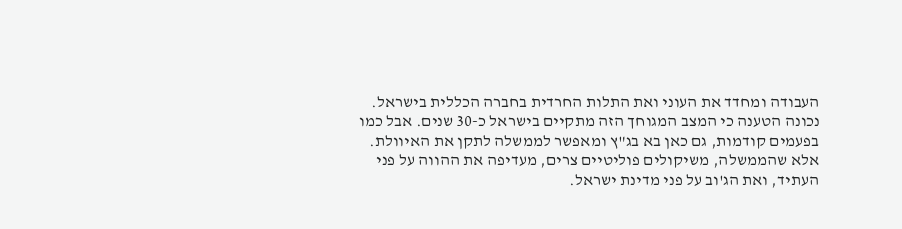העבודה ומחדד את העוני ואת התלות החרדית בחברה הכללית בישראל.
נכונה הטענה כי המצב המגוחך הזה מתקיים בישראל כ-30 שנים. אבל כמו בפעמים קודמות, גם כאן בא בג"ץ ומאפשר לממשלה לתקן את האיוולת. אלא שהממשלה, משיקולים פוליטיים צרים, מעדיפה את ההווה על פני העתיד, ואת הג'וב על פני מדינת ישראל.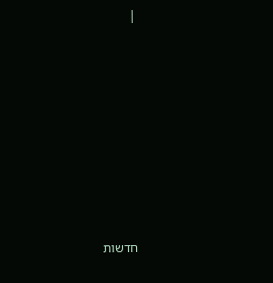|








חדשות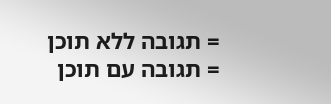= תגובה ללא תוכן
= תגובה עם תוכן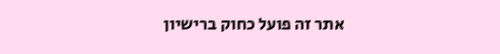אתר זה פועל כחוק ברישיון